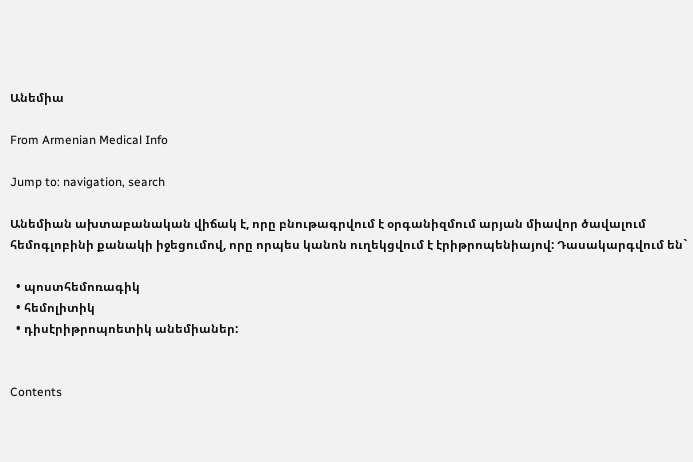Անեմիա

From Armenian Medical Info

Jump to: navigation, search

Անեմիան ախտաբանական վիճակ է, որը բնութագրվում է օրգանիզմում արյան միավոր ծավալում հեմոգլոբինի քանակի իջեցումով, որը որպես կանոն ուղեկցվում է էրիթրոպենիայով: Դասակարգվում են`

  • պոստհեմոռագիկ
  • հեմոլիտիկ
  • դիսէրիթրոպոետիկ անեմիաներ:


Contents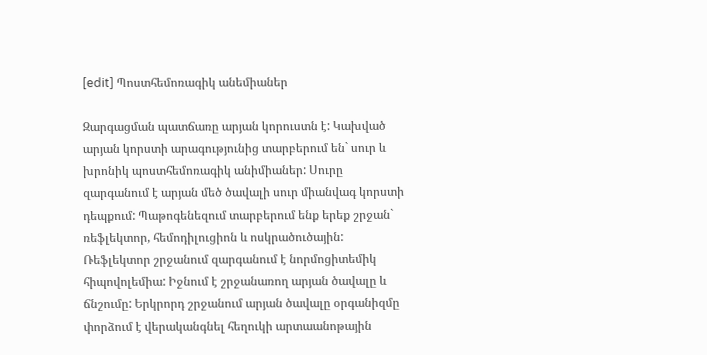[edit] Պոստհեմոռագիկ անեմիաներ

Զարգացման պատճառը արյան կորուստն է: Կախված արյան կորստի արագությունից տարբերում են` սուր և խրոնիկ պոստհեմոռագիկ անիմիաներ: Սուրը զարգանում է արյան մեծ ծավալի սուր միանվագ կորստի դեպքում: Պաթոգենեզում տարբերում ենք երեք շրջան` ռեֆլեկտոր, հեմոդիլուցիոն և ոսկրածուծային: Ռեֆլեկտոր շրջանում զարգանում է նորմոցիտեմիկ հիպովոլեմիա: Իջնում է շրջանառող արյան ծավալը և ճնշումը: Երկրորդ շրջանում արյան ծավալը օրգանիզմը փորձում է վերականգնել հեղուկի արտաանոթային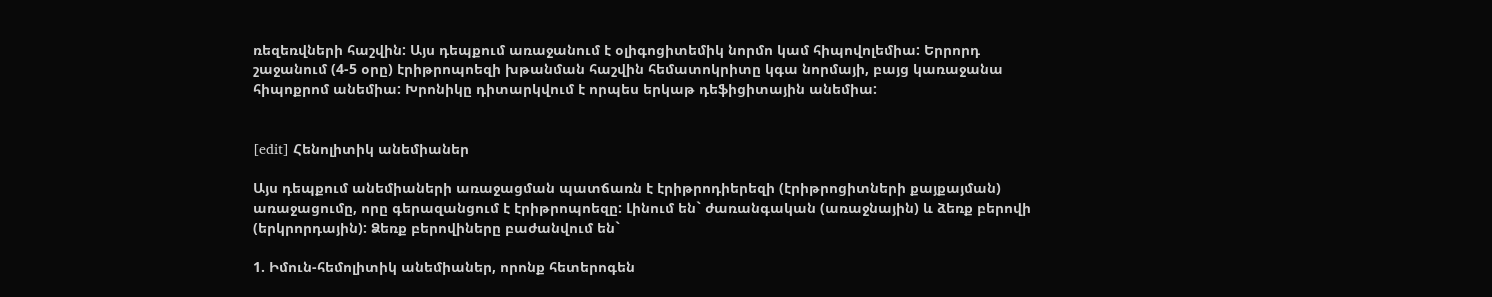ռեզեռվների հաշվին: Այս դեպքում առաջանում է օլիգոցիտեմիկ նորմո կամ հիպովոլեմիա: Երրորդ շաջանում (4-5 օրը) էրիթրոպոեզի խթանման հաշվին հեմատոկրիտը կգա նորմայի, բայց կառաջանա հիպոքրոմ անեմիա: Խրոնիկը դիտարկվում է որպես երկաթ դեֆիցիտային անեմիա:


[edit] Հենոլիտիկ անեմիաներ

Այս դեպքում անեմիաների առաջացման պատճառն է էրիթրոդիերեզի (էրիթրոցիտների քայքայման) առաջացումը, որը գերազանցում է էրիթրոպոեզը: Լինում են` ժառանգական (առաջնային) և ձեռք բերովի (երկրորդային): Ձեռք բերովիները բաժանվում են`

1. Իմուն-հեմոլիտիկ անեմիաներ, որոնք հետերոգեն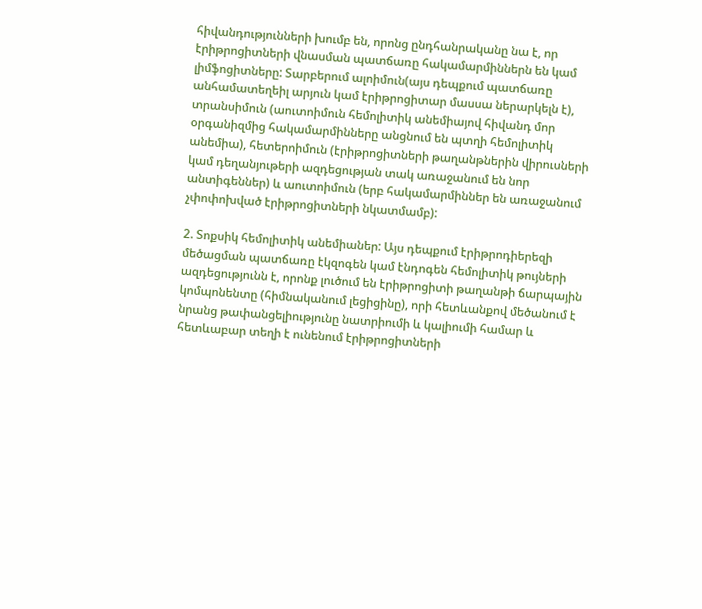հիվանդությունների խումբ են, որոնց ընդհանրականը նա է, որ էրիթրոցիտների վնասման պատճառը հակամարմիններն են կամ լիմֆոցիտները: Տարբերում ալոիմուն(այս դեպքում պատճառը անհամատեղեիլ արյուն կամ էրիթրոցիտար մասսա ներարկելն է), տրանսիմուն (աուտոիմուն հեմոլիտիկ անեմիայով հիվանդ մոր օրգանիզմից հակամարմինները անցնում են պտղի հեմոլիտիկ անեմիա), հետերոիմուն (էրիթրոցիտների թաղանթներին վիրուսների կամ դեղանյութերի ազդեցության տակ առաջանում են նոր անտիգեններ) և աուտոիմուն (երբ հակամարմիններ են առաջանում չփոփոխված էրիթրոցիտների նկատմամբ):

2. Տոքսիկ հեմոլիտիկ անեմիաներ: Այս դեպքում էրիթրոդիերեզի մեծացման պատճառը էկզոգեն կամ էնդոգեն հեմոլիտիկ թույների ազդեցությունն է, որոնք լուծում են էրիթրոցիտի թաղանթի ճարպային կոմպոնենտը (հիմնականում լեցիցինը), որի հետևանքով մեծանում է նրանց թափանցելիությունը նատրիումի և կալիումի համար և հետևաբար տեղի է ունենում էրիթրոցիտների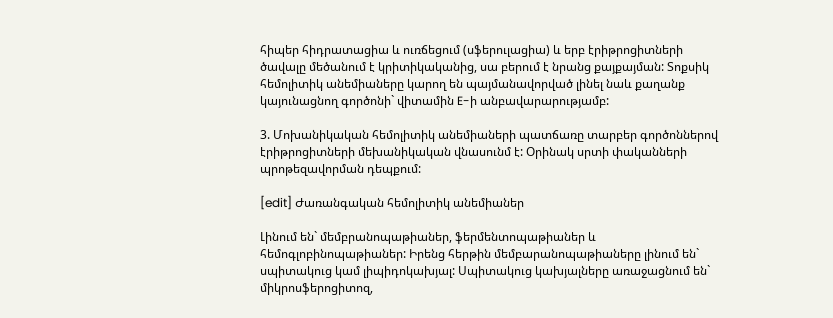հիպեր հիդրատացիա և ուռճեցում (սֆերուլացիա) և երբ էրիթրոցիտների ծավալը մեծանում է կրիտիկականից, սա բերում է նրանց քայքայման: Տոքսիկ հեմոլիտիկ անեմիաները կարող են պայմանավորված լինել նաև քաղանք կայունացնող գործոնի` վիտամին E-ի անբավարարությամբ:

3. Մոխանիկական հեմոլիտիկ անեմիաների պատճառը տարբեր գործոններով էրիթրոցիտների մեխանիկական վնասունմ է: Օրինակ սրտի փականների պրոթեզավորման դեպքում:

[edit] Ժառանգական հեմոլիտիկ անեմիաներ

Լինում են` մեմբրանոպաթիաներ, ֆերմենտոպաթիաներ և հեմոգլոբինոպաթիաներ: Իրենց հերթին մեմբարանոպաթիաները լինում են` սպիտակուց կամ լիպիդոկախյալ: Սպիտակուց կախյալները առաջացնում են` միկրոսֆերոցիտոզ,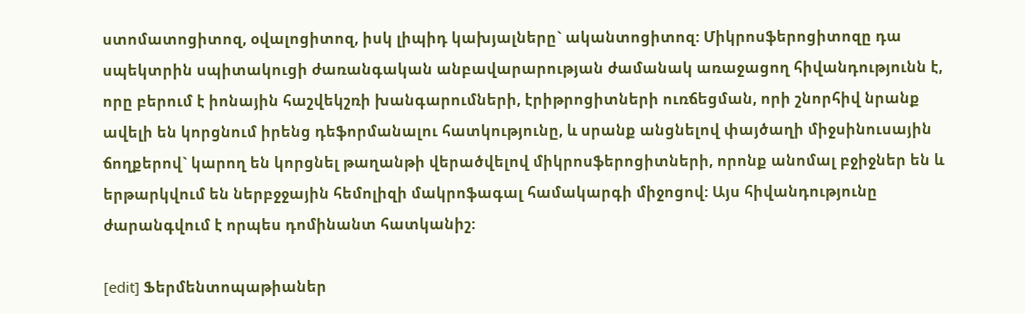ստոմատոցիտոզ, օվալոցիտոզ, իսկ լիպիդ կախյալները` ականտոցիտոզ: Միկրոսֆերոցիտոզը դա սպեկտրին սպիտակուցի ժառանգական անբավարարության ժամանակ առաջացող հիվանդությունն է, որը բերում է իոնային հաշվեկշռի խանգարումների, էրիթրոցիտների ուռճեցման, որի շնորհիվ նրանք ավելի են կորցնում իրենց դեֆորմանալու հատկությունը, և սրանք անցնելով փայծաղի միջսինուսային ճողքերով` կարող են կորցնել թաղանթի վերածվելով միկրոսֆերոցիտների, որոնք անոմալ բջիջներ են և երթարկվում են ներբջջային հեմոլիզի մակրոֆագալ համակարգի միջոցով: Այս հիվանդությունը ժարանգվում է որպես դոմինանտ հատկանիշ:

[edit] Ֆերմենտոպաթիաներ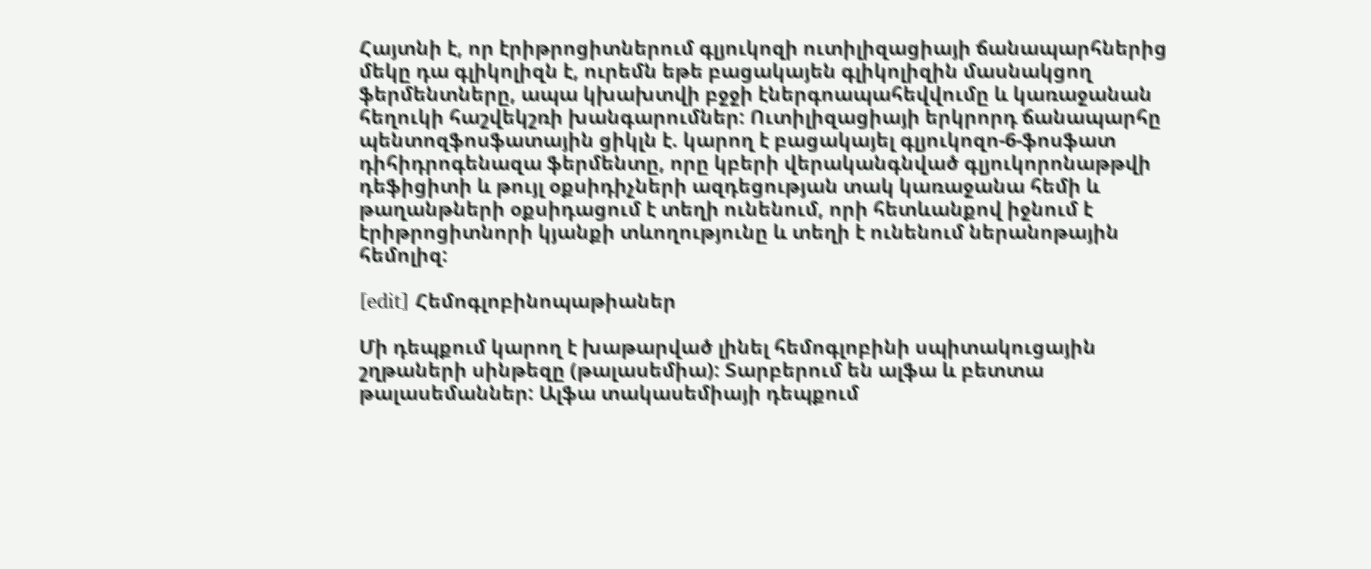Հայտնի է, որ էրիթրոցիտներում գլյուկոզի ուտիլիզացիայի ճանապարհներից մեկը դա գլիկոլիզն է, ուրեմն եթե բացակայեն գլիկոլիզին մասնակցող ֆերմենտները, ապա կխախտվի բջջի էներգոապահեվվումը և կառաջանան հեղուկի հաշվեկշռի խանգարումներ: Ուտիլիզացիայի երկրորդ ճանապարհը պենտոզֆոսֆատային ցիկլն է. կարող է բացակայել գլյուկոզո-6-ֆոսֆատ դիհիդրոգենազա ֆերմենտը, որը կբերի վերականգնված գլյուկորոնաթթվի դեֆիցիտի և թույլ օքսիդիչների ազդեցության տակ կառաջանա հեմի և թաղանթների օքսիդացում է տեղի ունենում, որի հետևանքով իջնում է էրիթրոցիտնորի կյանքի տևողությունը և տեղի է ունենում ներանոթային հեմոլիզ:

[edit] Հեմոգլոբինոպաթիաներ

Մի դեպքում կարող է խաթարված լինել հեմոգլոբինի սպիտակուցային շղթաների սինթեզը (թալասեմիա): Տարբերում են ալֆա և բետտա թալասեմաններ: Ալֆա տակասեմիայի դեպքում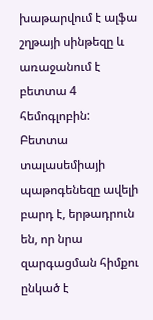խաթարվում է ալֆա շղթայի սինթեզը և առաջանում է բետտա 4 հեմոգլոբին: Բետտա տալասեմիայի պաթոգենեզը ավելի բարդ է, երթադրուն են, որ նրա զարգացման հիմքու ընկած է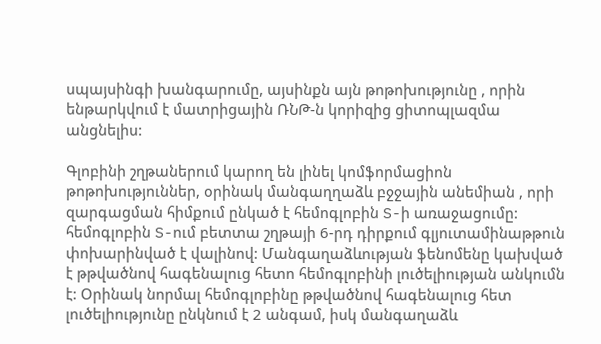սպայսինգի խանգարումը, այսինքն այն թոթոխությունը , որին ենթարկվում է մատրիցային ՌՆԹ-ն կորիզից ցիտոպլազմա անցնելիս:

Գլոբինի շղթաներում կարող են լինել կոմֆորմացիոն թոթոխություններ, օրինակ մանգաղղաձև բջջային անեմիան , որի զարգացման հիմքում ընկած է հեմոգլոբին S-ի առաջացումը: հեմոգլոբին S-ում բետտա շղթայի 6-րդ դիրքում գլյուտամինաթթուն փոխարինված է վալինով: Մանգաղաձևության ֆենոմենը կախված է թթվածնով հագենալուց հետո հեմոգլոբինի լուծելիության անկումն է: Օրինակ նորմալ հեմոգլոբինը թթվածնով հագենալուց հետ լուծելիությունը ընկնում է 2 անգամ, իսկ մանգաղաձև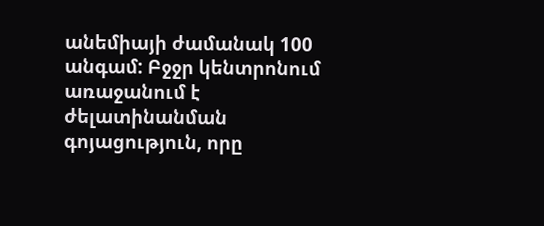անեմիայի ժամանակ 100 անգամ: Բջջր կենտրոնում առաջանում է ժելատինանման գոյացություն, որը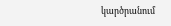կարծրանում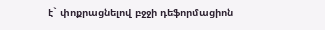է` փոքրացնելով բջջի դեֆորմացիոն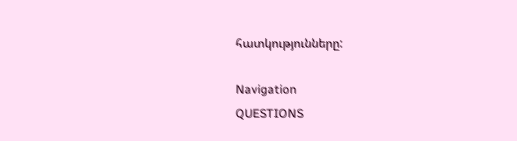հատկությունները:

Navigation
QUESTIONS